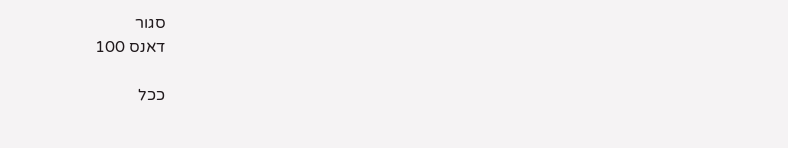סגור
דאנס 100

ככל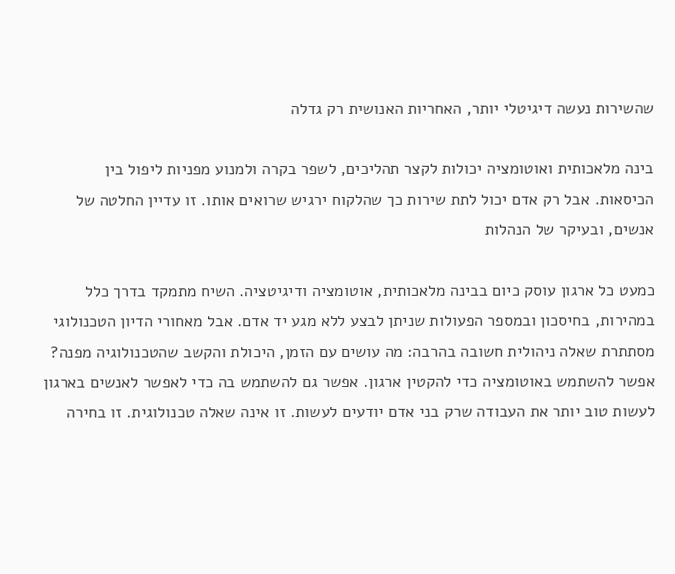שהשירות נעשה דיגיטלי יותר, האחריות האנושית רק גדלה

בינה מלאכותית ואוטומציה יכולות לקצר תהליכים, לשפר בקרה ולמנוע מפניות ליפול בין הכיסאות. אבל רק אדם יכול לתת שירות כך שהלקוח ירגיש שרואים אותו. זו עדיין החלטה של אנשים, ובעיקר של הנהלות

כמעט כל ארגון עוסק כיום בבינה מלאכותית, אוטומציה ודיגיטציה. השיח מתמקד בדרך כלל במהירות, בחיסכון ובמספר הפעולות שניתן לבצע ללא מגע יד אדם. אבל מאחורי הדיון הטכנולוגי מסתתרת שאלה ניהולית חשובה בהרבה: מה עושים עם הזמן, היכולת והקשב שהטכנולוגיה מפנה?
אפשר להשתמש באוטומציה כדי להקטין ארגון. אפשר גם להשתמש בה כדי לאפשר לאנשים בארגון לעשות טוב יותר את העבודה שרק בני אדם יודעים לעשות. זו אינה שאלה טכנולוגית. זו בחירה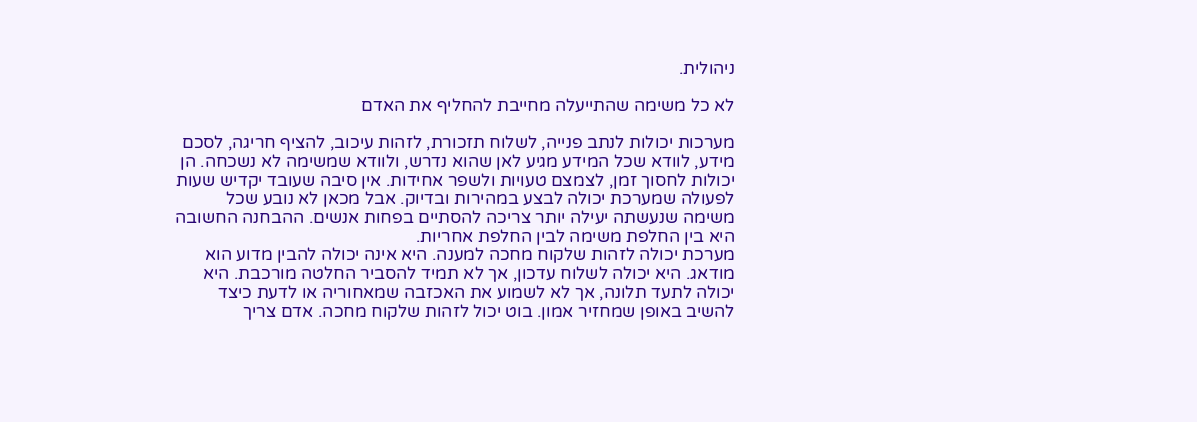ניהולית.

לא כל משימה שהתייעלה מחייבת להחליף את האדם

מערכות יכולות לנתב פנייה, לשלוח תזכורת, לזהות עיכוב, להציף חריגה, לסכם מידע, לוודא שכל המידע מגיע לאן שהוא נדרש, ולוודא שמשימה לא נשכחה. הן יכולות לחסוך זמן, לצמצם טעויות ולשפר אחידות. אין סיבה שעובד יקדיש שעות לפעולה שמערכת יכולה לבצע במהירות ובדיוק. אבל מכאן לא נובע שכל משימה שנעשתה יעילה יותר צריכה להסתיים בפחות אנשים. ההבחנה החשובה היא בין החלפת משימה לבין החלפת אחריות.
מערכת יכולה לזהות שלקוח מחכה למענה. היא אינה יכולה להבין מדוע הוא מודאג. היא יכולה לשלוח עדכון, אך לא תמיד להסביר החלטה מורכבת. היא יכולה לתעד תלונה, אך לא לשמוע את האכזבה שמאחוריה או לדעת כיצד להשיב באופן שמחזיר אמון. בוט יכול לזהות שלקוח מחכה. אדם צריך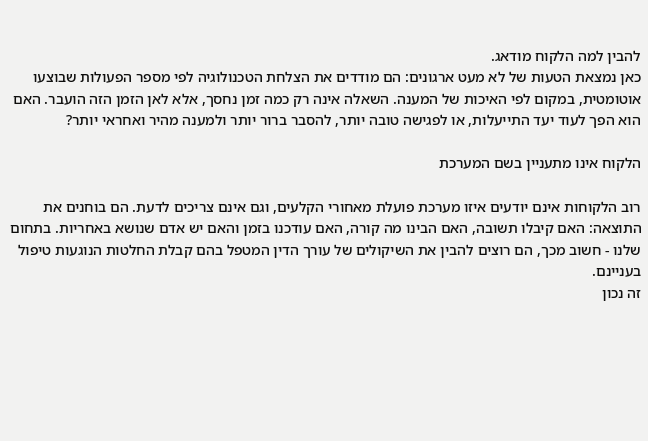להבין למה הלקוח מודאג.
כאן נמצאת הטעות של לא מעט ארגונים: הם מודדים את הצלחת הטכנולוגיה לפי מספר הפעולות שבוצעו אוטומטית, במקום לפי האיכות של המענה. השאלה אינה רק כמה זמן נחסך, אלא לאן הזמן הזה הועבר. האם הוא הפך לעוד יעד התייעלות, או לפגישה טובה יותר, להסבר ברור יותר ולמענה מהיר ואחראי יותר?

הלקוח אינו מתעניין בשם המערכת

רוב הלקוחות אינם יודעים איזו מערכת פועלת מאחורי הקלעים, וגם אינם צריכים לדעת. הם בוחנים את התוצאה: האם קיבלו תשובה, האם הבינו מה קורה, האם עודכנו בזמן והאם יש אדם שנושא באחריות. בתחום שלנו - חשוב מכך, הם רוצים להבין את השיקולים של עורך הדין המטפל בהם קבלת החלטות הנוגעות טיפול בעניינם.
זה נכון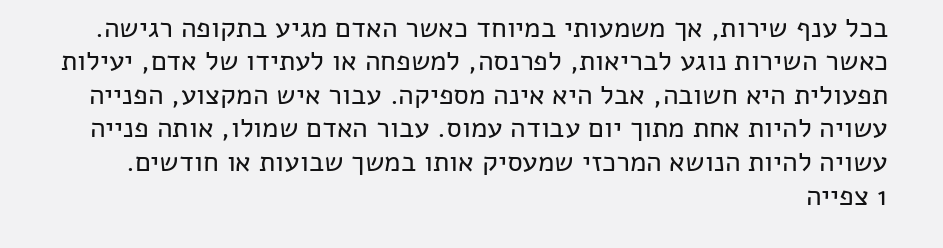בכל ענף שירות, אך משמעותי במיוחד כאשר האדם מגיע בתקופה רגישה. כאשר השירות נוגע לבריאות, לפרנסה, למשפחה או לעתידו של אדם, יעילות תפעולית היא חשובה, אבל היא אינה מספיקה. עבור איש המקצוע, הפנייה עשויה להיות אחת מתוך יום עבודה עמוס. עבור האדם שמולו, אותה פנייה עשויה להיות הנושא המרכזי שמעסיק אותו במשך שבועות או חודשים.
1 צפייה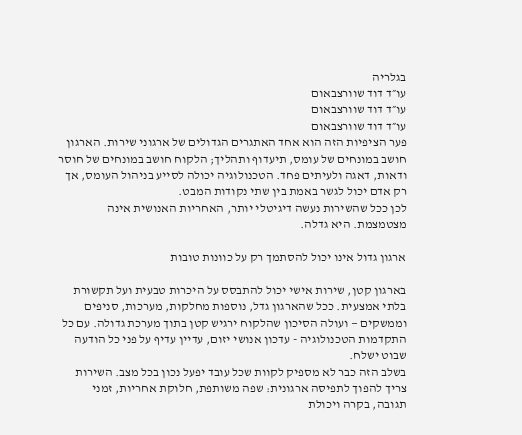בגלריה
עו״ד דוד שוורצבאום
עו״ד דוד שוורצבאום
עו״ד דוד שוורצבאום
פער הציפיות הזה הוא אחד האתגרים הגדולים של ארגוני שירות. הארגון חושב במונחים של עומס, תיעדוף ותהליך; הלקוח חושב במונחים של חוסר ודאות, דאגה ולעיתים פחד. הטכנולוגיה יכולה לסייע בניהול העומס, אך רק אדם יכול לגשר באמת בין שתי נקודות המבט.
לכן ככל שהשירות נעשה דיגיטלי יותר, האחריות האנושית אינה מצטמצמת. היא גדלה.

ארגון גדול אינו יכול להסתמך רק על כוונות טובות

בארגון קטן, שירות אישי יכול להתבסס על היכרות טבעית ועל תקשורת בלתי אמצעית. ככל שהארגון גדל, נוספות מחלקות, מערכות, סניפים וממשקים — ועולה הסיכון שהלקוח ירגיש קטן בתוך מערכת גדולה. עם כל התקדמות הטכנולוגיה - עדכון אנושי יזום, עדיין עדיף על פני כל הודעה שבוט ישלח.
בשלב הזה כבר לא מספיק לקוות שכל עובד יפעל נכון בכל מצב. השירות צריך להפוך לתפיסה ארגונית: שפה משותפת, חלוקת אחריות, זמני תגובה, בקרה ויכולת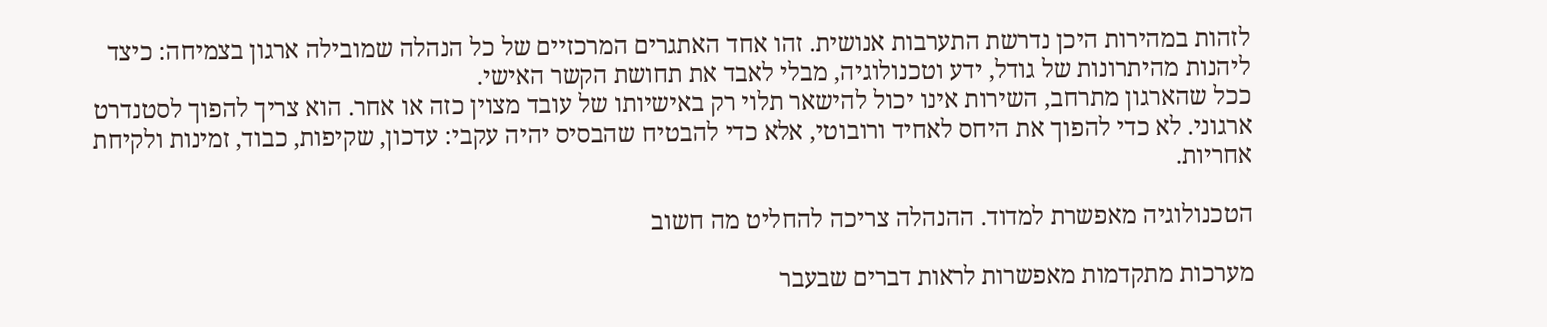לזהות במהירות היכן נדרשת התערבות אנושית. זהו אחד האתגרים המרכזיים של כל הנהלה שמובילה ארגון בצמיחה: כיצד ליהנות מהיתרונות של גודל, ידע וטכנולוגיה, מבלי לאבד את תחושת הקשר האישי.
ככל שהארגון מתרחב, השירות אינו יכול להישאר תלוי רק באישיותו של עובד מצוין כזה או אחר. הוא צריך להפוך לסטנדרט ארגוני. לא כדי להפוך את היחס לאחיד ורובוטי, אלא כדי להבטיח שהבסיס יהיה עקבי: עדכון, שקיפות, כבוד, זמינות ולקיחת אחריות.

הטכנולוגיה מאפשרת למדוד. ההנהלה צריכה להחליט מה חשוב

מערכות מתקדמות מאפשרות לראות דברים שבעבר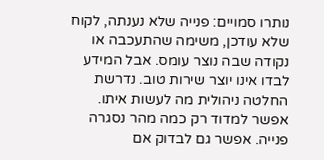נותרו סמויים: פנייה שלא נענתה, לקוח שלא עודכן, משימה שהתעכבה או נקודה שבה נוצר עומס. אבל המידע לבדו אינו יוצר שירות טוב. נדרשת החלטה ניהולית מה לעשות איתו. אפשר למדוד רק כמה מהר נסגרה פנייה. אפשר גם לבדוק אם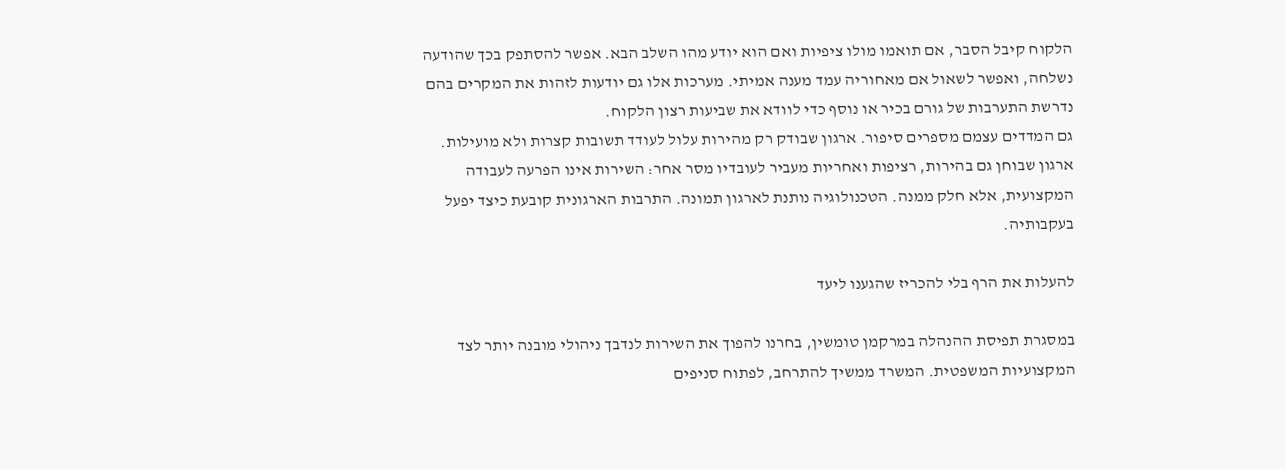הלקוח קיבל הסבר, אם תואמו מולו ציפיות ואם הוא יודע מהו השלב הבא. אפשר להסתפק בכך שהודעה נשלחה, ואפשר לשאול אם מאחוריה עמד מענה אמיתי. מערכות אלו גם יודעות לזהות את המקרים בהם נדרשת התערבות של גורם בכיר או נוסף כדי לוודא את שביעות רצון הלקוח.
גם המדדים עצמם מספרים סיפור. ארגון שבודק רק מהירות עלול לעודד תשובות קצרות ולא מועילות. ארגון שבוחן גם בהירות, רציפות ואחריות מעביר לעובדיו מסר אחר: השירות אינו הפרעה לעבודה המקצועית, אלא חלק ממנה. הטכנולוגיה נותנת לארגון תמונה. התרבות הארגונית קובעת כיצד יפעל בעקבותיה.

להעלות את הרף בלי להכריז שהגענו ליעד

במסגרת תפיסת ההנהלה במרקמן טומשין, בחרנו להפוך את השירות לנדבך ניהולי מובנה יותר לצד המקצועיות המשפטית. המשרד ממשיך להתרחב, לפתוח סניפים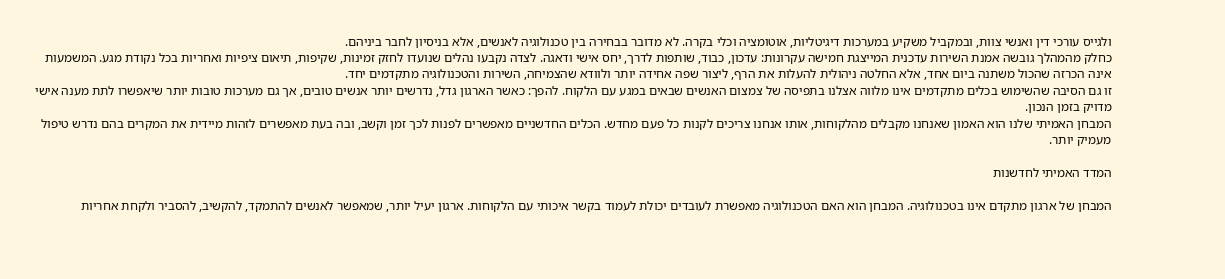ולגייס עורכי דין ואנשי צוות, ובמקביל משקיע במערכות דיגיטליות, אוטומציה וכלי בקרה. לא מדובר בבחירה בין טכנולוגיה לאנשים, אלא בניסיון לחבר ביניהם.
כחלק מהמהלך גובשה אמנת השירות עדכנית המייצגת חמישה עקרונות: עדכון, כבוד, שותפות לדרך, יחס אישי ודאגה. לצדה נקבעו נהלים שנועדו לחזק זמינות, שקיפות, תיאום ציפיות ואחריות בכל נקודת מגע. המשמעות אינה הכרזה שהכול משתנה ביום אחד, אלא החלטה ניהולית להעלות את הרף, ליצור שפה אחידה יותר ולוודא שהצמיחה, השירות והטכנולוגיה מתקדמים יחד.
זו גם הסיבה שהשימוש בכלים מתקדמים אינו מלווה אצלנו בתפיסה של צמצום האנשים שבאים במגע עם הלקוח. להפך: כאשר הארגון גדל, נדרשים יותר אנשים טובים, אך גם מערכות טובות יותר שיאפשרו לתת מענה אישי מדויק בזמן הנכון.
המבחן האמיתי שלנו הוא האמון שאנחנו מקבלים מהלקוחות, אותו אנחנו צריכים לקנות כל פעם מחדש. הכלים החדשניים מאפשרים לפנות לכך זמן וקשב, ובה בעת מאפשרים לזהות מיידית את המקרים בהם נדרש טיפול מעמיק יותר.

המדד האמיתי לחדשנות

המבחן של ארגון מתקדם אינו בטכנולוגיה. המבחן הוא האם הטכנולוגיה מאפשרת לעובדים יכולת לעמוד בקשר איכותי עם הלקוחות. ארגון יעיל יותר, שמאפשר לאנשים להתמקד, להקשיב, להסביר ולקחת אחריות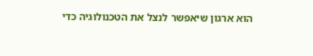הוא ארגון שיאפשר לנצל את הטכנולוגיה כדי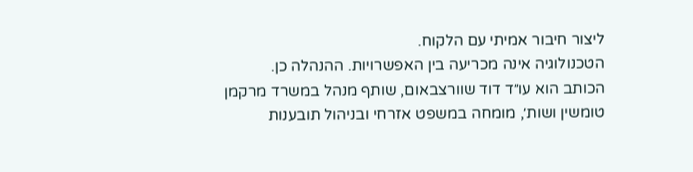ליצור חיבור אמיתי עם הלקוח.
הטכנולוגיה אינה מכריעה בין האפשרויות. ההנהלה כן.
הכותב הוא עו״ד דוד שוורצבאום, שותף מנהל במשרד מרקמן טומשין ושות׳, מומחה במשפט אזרחי ובניהול תובענות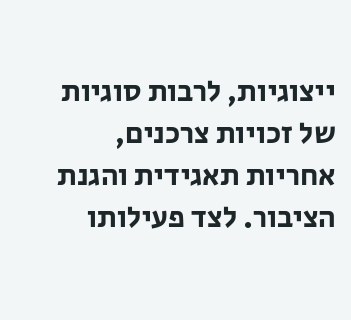ייצוגיות, לרבות סוגיות של זכויות צרכנים, אחריות תאגידית והגנת הציבור. לצד פעילותו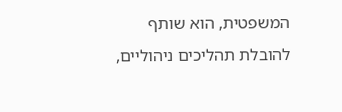המשפטית, הוא שותף להובלת תהליכים ניהוליים,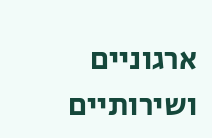ארגוניים ושירותיים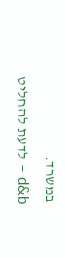במשרד.
d&b – לדעת להחליט